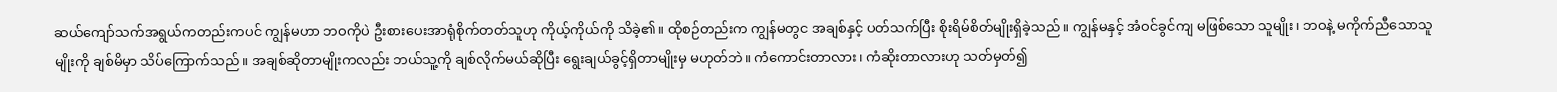ဆယ်ကျော်သက်အရွယ်ကတည်းကပင် ကျွန်မဟာ ဘဝကိုပဲ ဦးစားပေးအာရုံစိုက်တတ်သူဟု ကိုယ့်ကိုယ်ကို သိခဲ့၏။ ထိုစဉ်တည်းက ကျွန်မတွင အချစ်နှင့် ပတ်သက်ပြီး စိုးရိမ်စိတ်မျိုးရှိခဲ့သည်။ ကျွန်မနှင့် အံဝင်ခွင်ကျ မဖြစ်သော သူမျိုး၊ ဘဝနဲ့ မကိုက်ညီသောသူမျိုးကို ချစ်မိမှာ သိပ်ကြောက်သည်။ အချစ်ဆိုတာမျိုးကလည်း ဘယ်သူ့ကို ချစ်လိုက်မယ်ဆိုပြီး ရွေးချယ်ခွင့်ရှိတာမျိုးမှ မဟုတ်ဘဲ။ ကံကောင်းတာလား၊ ကံဆိုးတာလားဟု သတ်မှတ်၍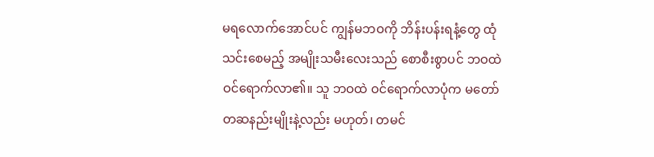မရလောက်အောင်ပင် ကျွန်မဘဝကို ဘိန်းပန်းရနံ့တွေ ထုံသင်းစေမည့် အမျိုးသမီးလေးသည် စောစီးစွာပင် ဘဝထဲ ဝင်ရောက်လာ၏။ သူ ဘဝထဲ ဝင်ရောက်လာပုံက မတော်တဆနည်းမျိုးနဲ့လည်း မဟုတ်၊ တမင်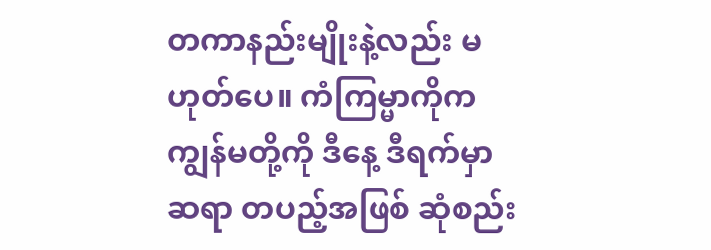တကာနည်းမျိုးနဲ့လည်း မဟုတ်ပေ။ ကံကြမ္မာကိုက ကျွန်မတို့ကို ဒီနေ့ ဒီရက်မှာ ဆရာ တပည့်အဖြစ် ဆုံစည်း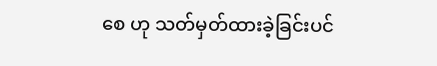စေ ဟု သတ်မှတ်ထားခဲ့ခြင်းပင်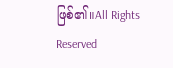ဖြစ်၏။All Rights Reserved